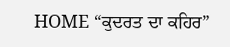HOME “ਕੁਦਰਤ ਦਾ ਕਹਿਰ”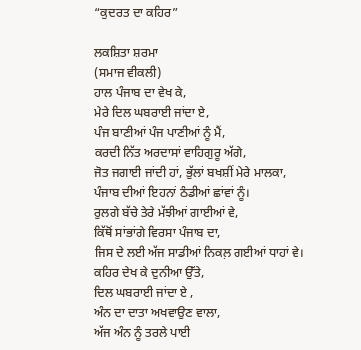“ਕੁਦਰਤ ਦਾ ਕਹਿਰ”

ਲਕਸ਼ਿਤਾ ਸ਼ਰਮਾ
(ਸਮਾਜ ਵੀਕਲੀ)
ਹਾਲ ਪੰਜਾਬ ਦਾ ਵੇਖ ਕੇ,
ਮੇਰੇ ਦਿਲ ਘਬਰਾਈ ਜਾਂਦਾ ਏ,
ਪੰਜ ਬਾਣੀਆਂ ਪੰਜ ਪਾਣੀਆਂ ਨੂੰ ਮੈਂ,
ਕਰਦੀ ਨਿੱਤ ਅਰਦਾਸਾਂ ਵਾਹਿਗੁਰੂ ਅੱਗੇ,
ਜੋਤ ਜਗਾਈ ਜਾਂਦੀ ਹਾਂ, ਭੁੱਲਾਂ ਬਖਸ਼ੀਂ ਮੇਰੇ ਮਾਲਕਾ,
ਪੰਜਾਬ ਦੀਆਂ ਇਹਨਾਂ ਠੰਡੀਆਂ ਛਾਂਵਾਂ ਨੂੰ।
ਰੁਲਗੇ ਬੱਚੇ ਤੇਰੇ ਮੱਝੀਆਂ ਗਾਈਆਂ ਵੇ,
ਕਿੱਥੋਂ ਸਾਂਭਾਂਗੇ ਵਿਰਸਾ ਪੰਜਾਬ ਦਾ,
ਜਿਸ ਦੇ ਲਈ ਅੱਜ ਸਾਡੀਆਂ ਨਿਕਲ਼ ਗਈਆਂ ਧਾਹਾਂ ਵੇ।
ਕਹਿਰ ਦੇਖ ਕੇ ਦੁਨੀਆ ਉੱਤੇ,
ਦਿਲ ਘਬਰਾਈ ਜਾਂਦਾ ਏ ,
ਅੰਨ ਦਾ ਦਾਤਾ ਅਖਵਾਉਣ ਵਾਲਾ,
ਅੱਜ ਅੰਨ ਨੂੰ ਤਰਲੇ ਪਾਈ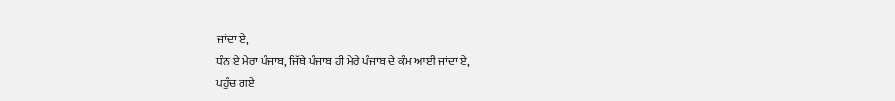ਜਾਂਦਾ ਏ,
ਧੰਨ ਏ ਮੇਰਾ ਪੰਜਾਬ, ਜਿੱਥੇ ਪੰਜਾਬ ਹੀ ਮੇਰੇ ਪੰਜਾਬ ਦੇ ਕੰਮ ਆਈ ਜਾਂਦਾ ਏ,
ਪਹੁੰਚ ਗਏ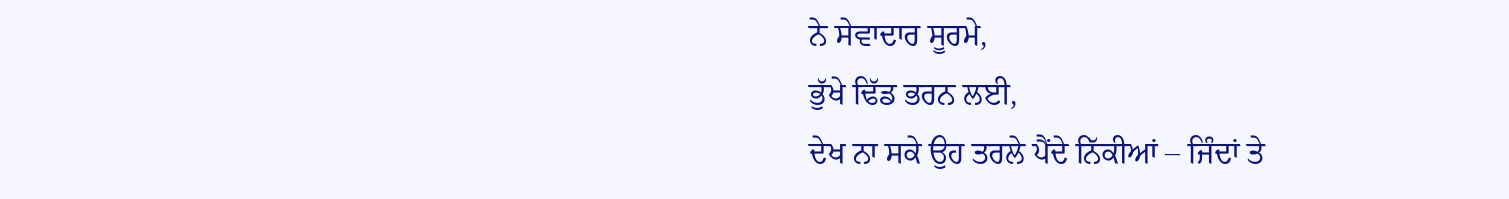ਨੇ ਸੇਵਾਦਾਰ ਸੂਰਮੇ,
ਭੁੱਖੇ ਢਿੱਡ ਭਰਨ ਲਈ,
ਦੇਖ ਨਾ ਸਕੇ ਉਹ ਤਰਲੇ ਪੈਂਦੇ ਨਿੱਕੀਆਂ – ਜਿੰਦਾਂ ਤੇ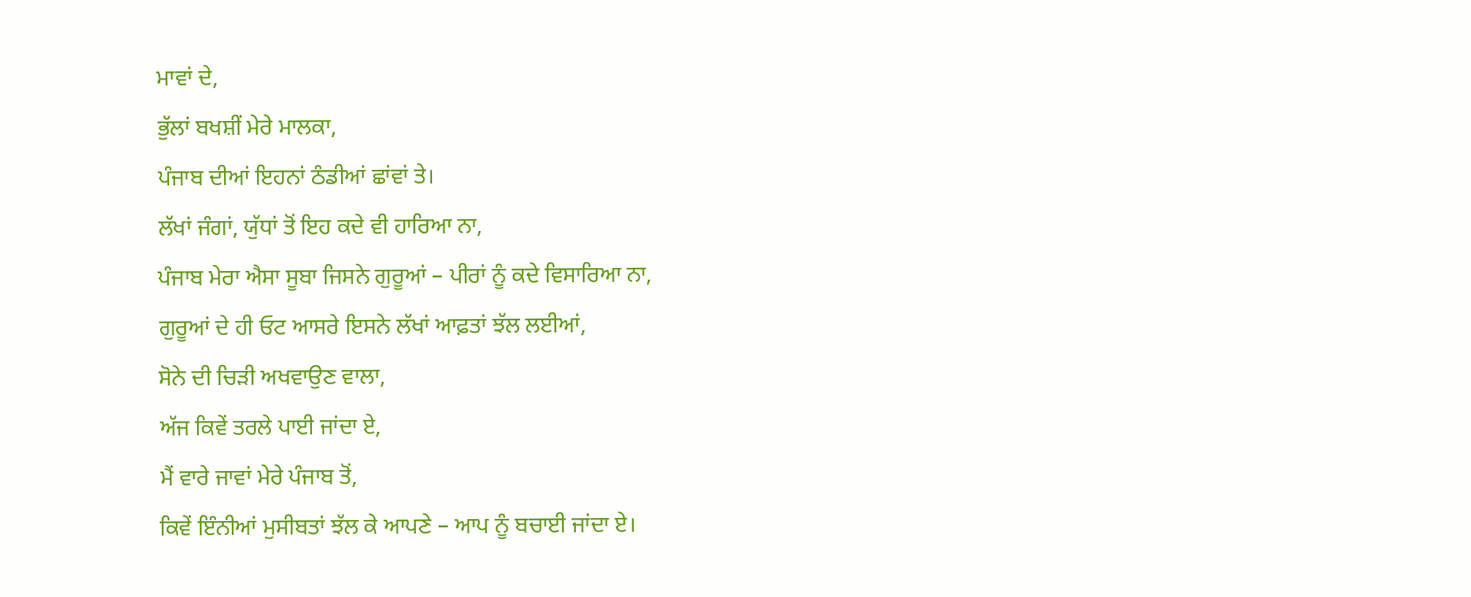ਮਾਵਾਂ ਦੇ,
ਭੁੱਲਾਂ ਬਖਸ਼ੀਂ ਮੇਰੇ ਮਾਲਕਾ,
ਪੰਜਾਬ ਦੀਆਂ ਇਹਨਾਂ ਠੰਡੀਆਂ ਛਾਂਵਾਂ ਤੇ।
ਲੱਖਾਂ ਜੰਗਾਂ, ਯੁੱਧਾਂ ਤੋਂ ਇਹ ਕਦੇ ਵੀ ਹਾਰਿਆ ਨਾ,
ਪੰਜਾਬ ਮੇਰਾ ਐਸਾ ਸੂਬਾ ਜਿਸਨੇ ਗੁਰੂਆਂ – ਪੀਰਾਂ ਨੂੰ ਕਦੇ ਵਿਸਾਰਿਆ ਨਾ,
ਗੁਰੂਆਂ ਦੇ ਹੀ ਓਟ ਆਸਰੇ ਇਸਨੇ ਲੱਖਾਂ ਆਫ਼ਤਾਂ ਝੱਲ ਲਈਆਂ,
ਸੋਨੇ ਦੀ ਚਿੜੀ ਅਖਵਾਉਣ ਵਾਲਾ,
ਅੱਜ ਕਿਵੇਂ ਤਰਲੇ ਪਾਈ ਜਾਂਦਾ ਏ,
ਮੈਂ ਵਾਰੇ ਜਾਵਾਂ ਮੇਰੇ ਪੰਜਾਬ ਤੋਂ,
ਕਿਵੇਂ ਇੰਨੀਆਂ ਮੁਸੀਬਤਾਂ ਝੱਲ ਕੇ ਆਪਣੇ – ਆਪ ਨੂੰ ਬਚਾਈ ਜਾਂਦਾ ਏ।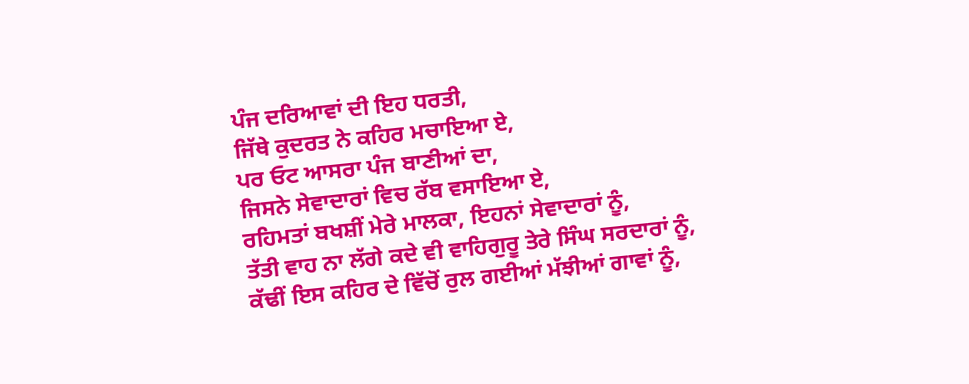ਪੰਜ ਦਰਿਆਵਾਂ ਦੀ ਇਹ ਧਰਤੀ,
ਜਿੱਥੇ ਕੁਦਰਤ ਨੇ ਕਹਿਰ ਮਚਾਇਆ ਏ,
ਪਰ ਓਟ ਆਸਰਾ ਪੰਜ ਬਾਣੀਆਂ ਦਾ,
ਜਿਸਨੇ ਸੇਵਾਦਾਰਾਂ ਵਿਚ ਰੱਬ ਵਸਾਇਆ ਏ,
ਰਹਿਮਤਾਂ ਬਖਸ਼ੀਂ ਮੇਰੇ ਮਾਲਕਾ, ਇਹਨਾਂ ਸੇਵਾਦਾਰਾਂ ਨੂੰ,
ਤੱਤੀ ਵਾਹ ਨਾ ਲੱਗੇ ਕਦੇ ਵੀ ਵਾਹਿਗੁਰੂ ਤੇਰੇ ਸਿੰਘ ਸਰਦਾਰਾਂ ਨੂੰ,
ਕੱਢੀਂ ਇਸ ਕਹਿਰ ਦੇ ਵਿੱਚੋਂ ਰੁਲ ਗਈਆਂ ਮੱਝੀਆਂ ਗਾਵਾਂ ਨੂੰ,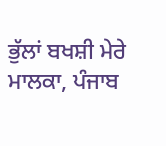ਭੁੱਲਾਂ ਬਖਸ਼ੀ ਮੇਰੇ ਮਾਲਕਾ, ਪੰਜਾਬ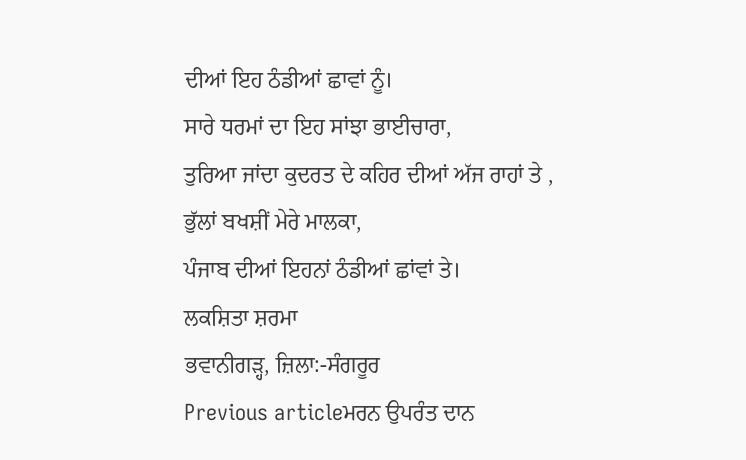ਦੀਆਂ ਇਹ ਠੰਡੀਆਂ ਛਾਵਾਂ ਨੂੰ।
ਸਾਰੇ ਧਰਮਾਂ ਦਾ ਇਹ ਸਾਂਝਾ ਭਾਈਚਾਰਾ,
ਤੁਰਿਆ ਜਾਂਦਾ ਕੁਦਰਤ ਦੇ ਕਹਿਰ ਦੀਆਂ ਅੱਜ ਰਾਹਾਂ ਤੇ ,
ਭੁੱਲਾਂ ਬਖਸ਼ੀਂ ਮੇਰੇ ਮਾਲਕਾ,
ਪੰਜਾਬ ਦੀਆਂ ਇਹਨਾਂ ਠੰਡੀਆਂ ਛਾਂਵਾਂ ਤੇ।
ਲਕਸ਼ਿਤਾ ਸ਼ਰਮਾ
ਭਵਾਨੀਗੜ੍ਹ, ਜ਼ਿਲਾ:-ਸੰਗਰੂਰ
Previous articleਮਰਨ ਉਪਰੰਤ ਦਾਨ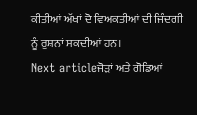ਕੀਤੀਆਂ ਅੱਖਾਂ ਦੋ ਵਿਅਕਤੀਆਂ ਦੀ ਜਿੰਦਗੀ ਨੂੰ ਰੁਸ਼ਨਾਂ ਸਕਦੀਆਂ ਹਨ।
Next articleਜੋੜਾਂ ਅਤੇ ਗੋਡਿਆਂ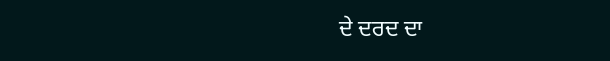ਦੇ ਦਰਦ ਦਾ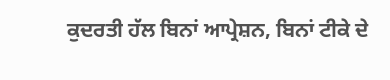ਕੁਦਰਤੀ ਹੱਲ ਬਿਨਾਂ ਆਪ੍ਰੇਸ਼ਨ, ਬਿਨਾਂ ਟੀਕੇ ਦੇ